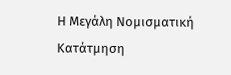Η Μεγάλη Νομισματική Κατάτμηση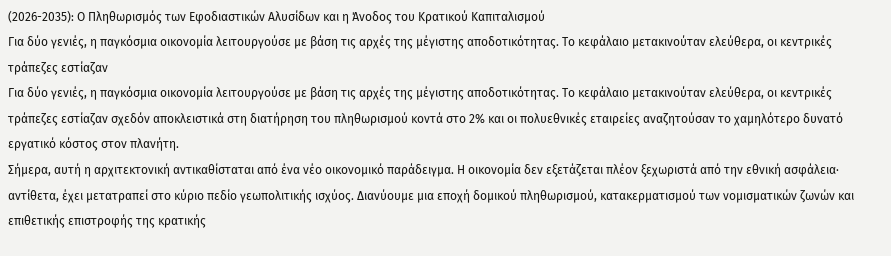(2026-2035): Ο Πληθωρισμός των Εφοδιαστικών Αλυσίδων και η Άνοδος του Κρατικού Καπιταλισμού
Για δύο γενιές, η παγκόσμια οικονομία λειτουργούσε με βάση τις αρχές της μέγιστης αποδοτικότητας. Το κεφάλαιο μετακινούταν ελεύθερα, οι κεντρικές τράπεζες εστίαζαν
Για δύο γενιές, η παγκόσμια οικονομία λειτουργούσε με βάση τις αρχές της μέγιστης αποδοτικότητας. Το κεφάλαιο μετακινούταν ελεύθερα, οι κεντρικές τράπεζες εστίαζαν σχεδόν αποκλειστικά στη διατήρηση του πληθωρισμού κοντά στο 2% και οι πολυεθνικές εταιρείες αναζητούσαν το χαμηλότερο δυνατό εργατικό κόστος στον πλανήτη.
Σήμερα, αυτή η αρχιτεκτονική αντικαθίσταται από ένα νέο οικονομικό παράδειγμα. Η οικονομία δεν εξετάζεται πλέον ξεχωριστά από την εθνική ασφάλεια· αντίθετα, έχει μετατραπεί στο κύριο πεδίο γεωπολιτικής ισχύος. Διανύουμε μια εποχή δομικού πληθωρισμού, κατακερματισμού των νομισματικών ζωνών και επιθετικής επιστροφής της κρατικής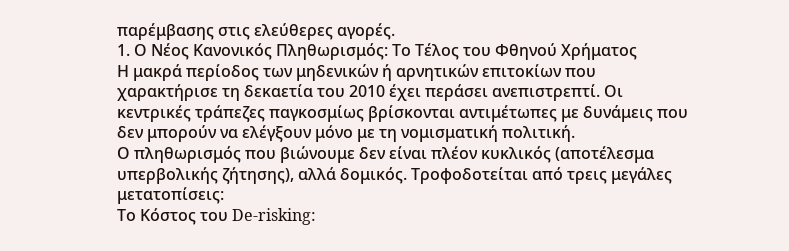παρέμβασης στις ελεύθερες αγορές.
1. Ο Νέος Κανονικός Πληθωρισμός: Το Τέλος του Φθηνού Χρήματος
Η μακρά περίοδος των μηδενικών ή αρνητικών επιτοκίων που χαρακτήρισε τη δεκαετία του 2010 έχει περάσει ανεπιστρεπτί. Οι κεντρικές τράπεζες παγκοσμίως βρίσκονται αντιμέτωπες με δυνάμεις που δεν μπορούν να ελέγξουν μόνο με τη νομισματική πολιτική.
Ο πληθωρισμός που βιώνουμε δεν είναι πλέον κυκλικός (αποτέλεσμα υπερβολικής ζήτησης), αλλά δομικός. Τροφοδοτείται από τρεις μεγάλες μετατοπίσεις:
Το Κόστος του De-risking: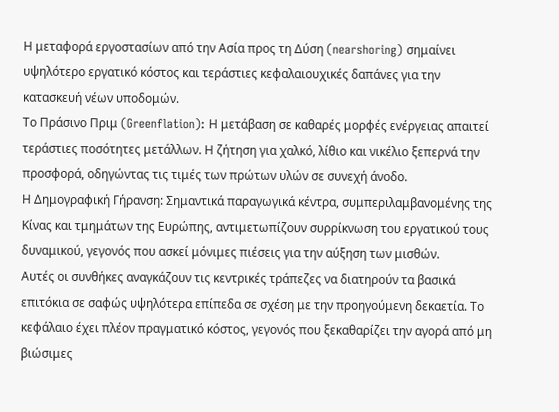Η μεταφορά εργοστασίων από την Ασία προς τη Δύση (nearshoring) σημαίνει υψηλότερο εργατικό κόστος και τεράστιες κεφαλαιουχικές δαπάνες για την κατασκευή νέων υποδομών.
Το Πράσινο Πριμ (Greenflation): Η μετάβαση σε καθαρές μορφές ενέργειας απαιτεί τεράστιες ποσότητες μετάλλων. Η ζήτηση για χαλκό, λίθιο και νικέλιο ξεπερνά την προσφορά, οδηγώντας τις τιμές των πρώτων υλών σε συνεχή άνοδο.
Η Δημογραφική Γήρανση: Σημαντικά παραγωγικά κέντρα, συμπεριλαμβανομένης της Κίνας και τμημάτων της Ευρώπης, αντιμετωπίζουν συρρίκνωση του εργατικού τους δυναμικού, γεγονός που ασκεί μόνιμες πιέσεις για την αύξηση των μισθών.
Αυτές οι συνθήκες αναγκάζουν τις κεντρικές τράπεζες να διατηρούν τα βασικά επιτόκια σε σαφώς υψηλότερα επίπεδα σε σχέση με την προηγούμενη δεκαετία. Το κεφάλαιο έχει πλέον πραγματικό κόστος, γεγονός που ξεκαθαρίζει την αγορά από μη βιώσιμες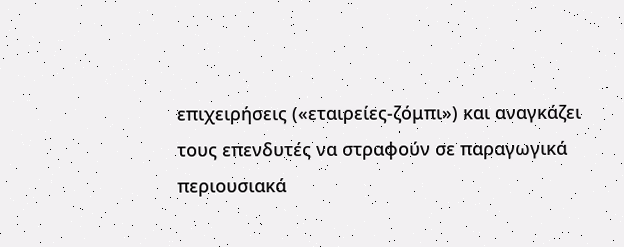επιχειρήσεις («εταιρείες-ζόμπι») και αναγκάζει τους επενδυτές να στραφούν σε παραγωγικά περιουσιακά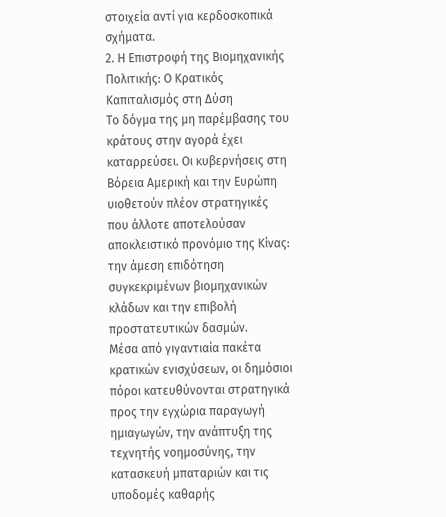στοιχεία αντί για κερδοσκοπικά σχήματα.
2. Η Επιστροφή της Βιομηχανικής Πολιτικής: Ο Κρατικός Καπιταλισμός στη Δύση
Το δόγμα της μη παρέμβασης του κράτους στην αγορά έχει καταρρεύσει. Οι κυβερνήσεις στη Βόρεια Αμερική και την Ευρώπη υιοθετούν πλέον στρατηγικές που άλλοτε αποτελούσαν αποκλειστικό προνόμιο της Κίνας: την άμεση επιδότηση συγκεκριμένων βιομηχανικών κλάδων και την επιβολή προστατευτικών δασμών.
Μέσα από γιγαντιαία πακέτα κρατικών ενισχύσεων, οι δημόσιοι πόροι κατευθύνονται στρατηγικά προς την εγχώρια παραγωγή ημιαγωγών, την ανάπτυξη της τεχνητής νοημοσύνης, την κατασκευή μπαταριών και τις υποδομές καθαρής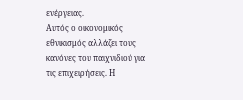ενέργειας.
Αυτός ο οικονομικός εθνικισμός αλλάζει τους κανόνες του παιχνιδιού για τις επιχειρήσεις. Η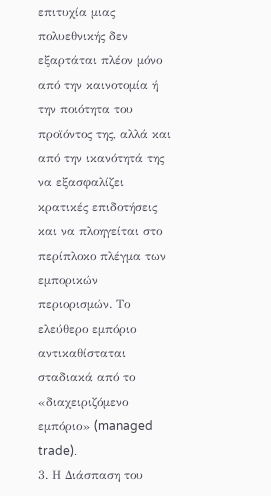επιτυχία μιας πολυεθνικής δεν εξαρτάται πλέον μόνο από την καινοτομία ή την ποιότητα του προϊόντος της, αλλά και από την ικανότητά της να εξασφαλίζει κρατικές επιδοτήσεις και να πλοηγείται στο περίπλοκο πλέγμα των εμπορικών περιορισμών. Το ελεύθερο εμπόριο αντικαθίσταται σταδιακά από το «διαχειριζόμενο εμπόριο» (managed trade).
3. Η Διάσπαση του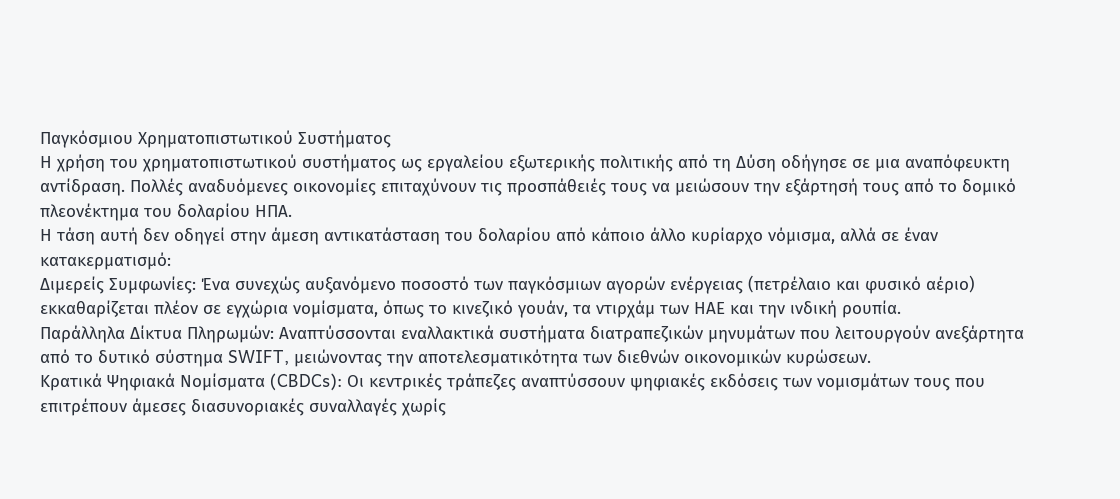Παγκόσμιου Χρηματοπιστωτικού Συστήματος
Η χρήση του χρηματοπιστωτικού συστήματος ως εργαλείου εξωτερικής πολιτικής από τη Δύση οδήγησε σε μια αναπόφευκτη αντίδραση. Πολλές αναδυόμενες οικονομίες επιταχύνουν τις προσπάθειές τους να μειώσουν την εξάρτησή τους από το δομικό πλεονέκτημα του δολαρίου ΗΠΑ.
Η τάση αυτή δεν οδηγεί στην άμεση αντικατάσταση του δολαρίου από κάποιο άλλο κυρίαρχο νόμισμα, αλλά σε έναν κατακερματισμό:
Διμερείς Συμφωνίες: Ένα συνεχώς αυξανόμενο ποσοστό των παγκόσμιων αγορών ενέργειας (πετρέλαιο και φυσικό αέριο) εκκαθαρίζεται πλέον σε εγχώρια νομίσματα, όπως το κινεζικό γουάν, τα ντιρχάμ των ΗΑΕ και την ινδική ρουπία.
Παράλληλα Δίκτυα Πληρωμών: Αναπτύσσονται εναλλακτικά συστήματα διατραπεζικών μηνυμάτων που λειτουργούν ανεξάρτητα από το δυτικό σύστημα SWIFT, μειώνοντας την αποτελεσματικότητα των διεθνών οικονομικών κυρώσεων.
Κρατικά Ψηφιακά Νομίσματα (CBDCs): Οι κεντρικές τράπεζες αναπτύσσουν ψηφιακές εκδόσεις των νομισμάτων τους που επιτρέπουν άμεσες διασυνοριακές συναλλαγές χωρίς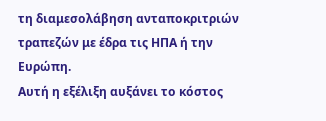τη διαμεσολάβηση ανταποκριτριών τραπεζών με έδρα τις ΗΠΑ ή την Ευρώπη.
Αυτή η εξέλιξη αυξάνει το κόστος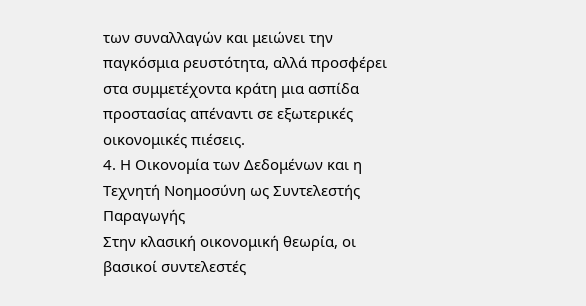των συναλλαγών και μειώνει την παγκόσμια ρευστότητα, αλλά προσφέρει στα συμμετέχοντα κράτη μια ασπίδα προστασίας απέναντι σε εξωτερικές οικονομικές πιέσεις.
4. Η Οικονομία των Δεδομένων και η Τεχνητή Νοημοσύνη ως Συντελεστής Παραγωγής
Στην κλασική οικονομική θεωρία, οι βασικοί συντελεστές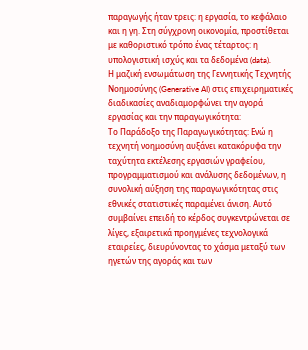παραγωγής ήταν τρεις: η εργασία, το κεφάλαιο και η γη. Στη σύγχρονη οικονομία, προστίθεται με καθοριστικό τρόπο ένας τέταρτος: η υπολογιστική ισχύς και τα δεδομένα (data).
Η μαζική ενσωμάτωση της Γεννητικής Τεχνητής Νοημοσύνης (Generative AI) στις επιχειρηματικές διαδικασίες αναδιαμορφώνει την αγορά εργασίας και την παραγωγικότητα:
Το Παράδοξο της Παραγωγικότητας: Ενώ η τεχνητή νοημοσύνη αυξάνει κατακόρυφα την ταχύτητα εκτέλεσης εργασιών γραφείου, προγραμματισμού και ανάλυσης δεδομένων, η συνολική αύξηση της παραγωγικότητας στις εθνικές στατιστικές παραμένει άνιση. Αυτό συμβαίνει επειδή το κέρδος συγκεντρώνεται σε λίγες, εξαιρετικά προηγμένες τεχνολογικά εταιρείες, διευρύνοντας το χάσμα μεταξύ των ηγετών της αγοράς και των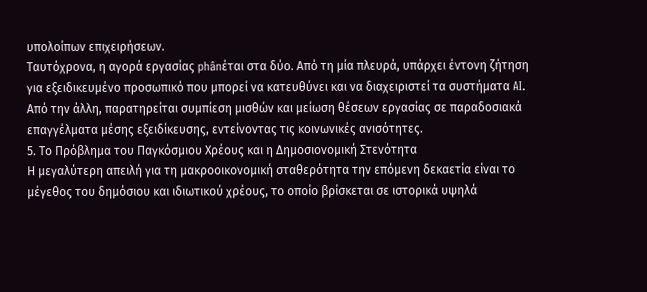υπολοίπων επιχειρήσεων.
Ταυτόχρονα, η αγορά εργασίας phânέται στα δύο. Από τη μία πλευρά, υπάρχει έντονη ζήτηση για εξειδικευμένο προσωπικό που μπορεί να κατευθύνει και να διαχειριστεί τα συστήματα AI. Από την άλλη, παρατηρείται συμπίεση μισθών και μείωση θέσεων εργασίας σε παραδοσιακά επαγγέλματα μέσης εξειδίκευσης, εντείνοντας τις κοινωνικές ανισότητες.
5. Το Πρόβλημα του Παγκόσμιου Χρέους και η Δημοσιονομική Στενότητα
Η μεγαλύτερη απειλή για τη μακροοικονομική σταθερότητα την επόμενη δεκαετία είναι το μέγεθος του δημόσιου και ιδιωτικού χρέους, το οποίο βρίσκεται σε ιστορικά υψηλά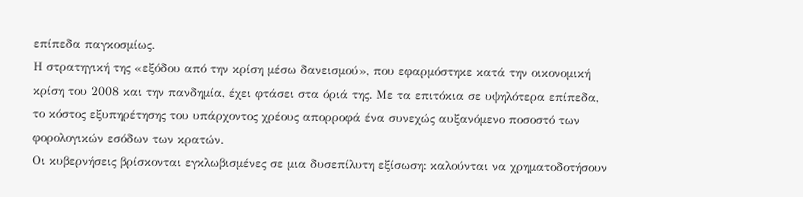επίπεδα παγκοσμίως.
Η στρατηγική της «εξόδου από την κρίση μέσω δανεισμού», που εφαρμόστηκε κατά την οικονομική κρίση του 2008 και την πανδημία, έχει φτάσει στα όριά της. Με τα επιτόκια σε υψηλότερα επίπεδα, το κόστος εξυπηρέτησης του υπάρχοντος χρέους απορροφά ένα συνεχώς αυξανόμενο ποσοστό των φορολογικών εσόδων των κρατών.
Οι κυβερνήσεις βρίσκονται εγκλωβισμένες σε μια δυσεπίλυτη εξίσωση: καλούνται να χρηματοδοτήσουν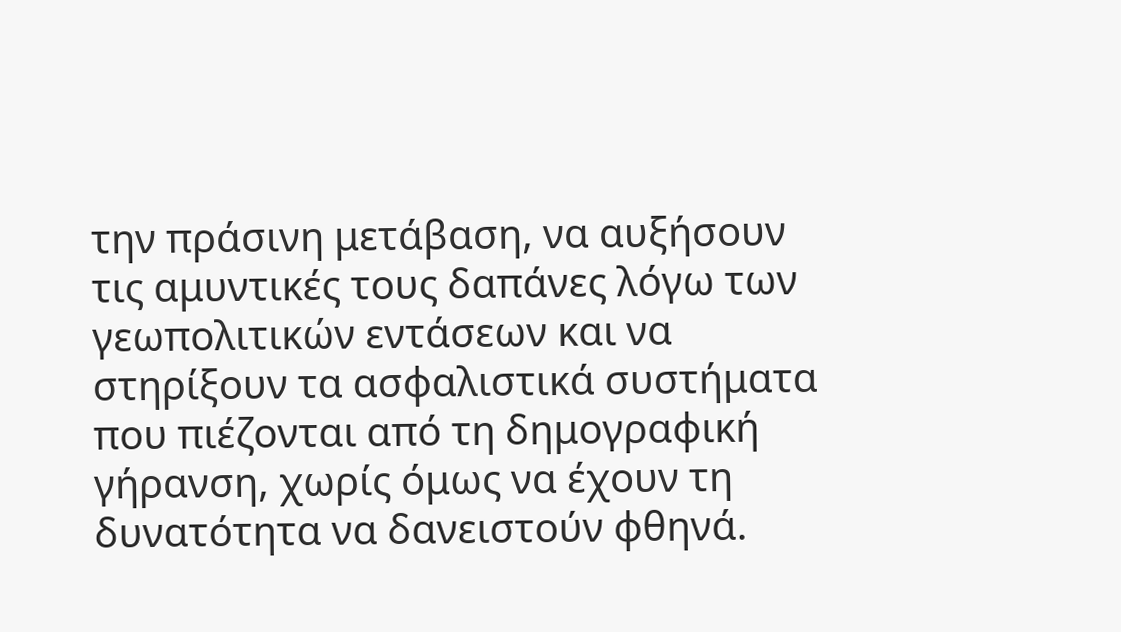την πράσινη μετάβαση, να αυξήσουν τις αμυντικές τους δαπάνες λόγω των γεωπολιτικών εντάσεων και να στηρίξουν τα ασφαλιστικά συστήματα που πιέζονται από τη δημογραφική γήρανση, χωρίς όμως να έχουν τη δυνατότητα να δανειστούν φθηνά.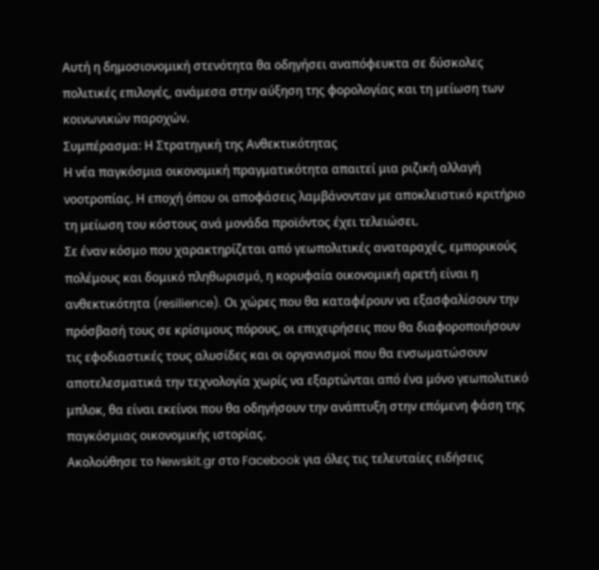Αυτή η δημοσιονομική στενότητα θα οδηγήσει αναπόφευκτα σε δύσκολες πολιτικές επιλογές, ανάμεσα στην αύξηση της φορολογίας και τη μείωση των κοινωνικών παροχών.
Συμπέρασμα: Η Στρατηγική της Ανθεκτικότητας
Η νέα παγκόσμια οικονομική πραγματικότητα απαιτεί μια ριζική αλλαγή νοοτροπίας. Η εποχή όπου οι αποφάσεις λαμβάνονταν με αποκλειστικό κριτήριο τη μείωση του κόστους ανά μονάδα προϊόντος έχει τελειώσει.
Σε έναν κόσμο που χαρακτηρίζεται από γεωπολιτικές αναταραχές, εμπορικούς πολέμους και δομικό πληθωρισμό, η κορυφαία οικονομική αρετή είναι η ανθεκτικότητα (resilience). Οι χώρες που θα καταφέρουν να εξασφαλίσουν την πρόσβασή τους σε κρίσιμους πόρους, οι επιχειρήσεις που θα διαφοροποιήσουν τις εφοδιαστικές τους αλυσίδες και οι οργανισμοί που θα ενσωματώσουν αποτελεσματικά την τεχνολογία χωρίς να εξαρτώνται από ένα μόνο γεωπολιτικό μπλοκ, θα είναι εκείνοι που θα οδηγήσουν την ανάπτυξη στην επόμενη φάση της παγκόσμιας οικονομικής ιστορίας.
Ακολούθησε το Newskit.gr στο Facebook για όλες τις τελευταίες ειδήσεις